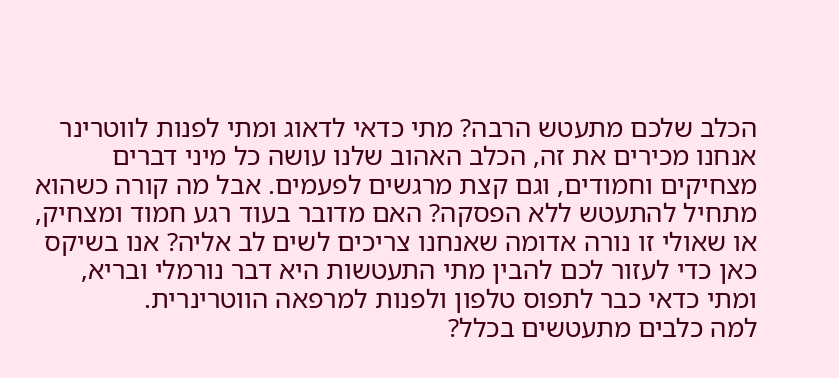הכלב שלכם מתעטש הרבה? מתי כדאי לדאוג ומתי לפנות לווטרינר
אנחנו מכירים את זה, הכלב האהוב שלנו עושה כל מיני דברים מצחיקים וחמודים, וגם קצת מרגשים לפעמים. אבל מה קורה כשהוא מתחיל להתעטש ללא הפסקה? האם מדובר בעוד רגע חמוד ומצחיק, או שאולי זו נורה אדומה שאנחנו צריכים לשים לב אליה? אנו בשיקס כאן כדי לעזור לכם להבין מתי התעטשות היא דבר נורמלי ובריא, ומתי כדאי כבר לתפוס טלפון ולפנות למרפאה הווטרינרית.
למה כלבים מתעטשים בכלל?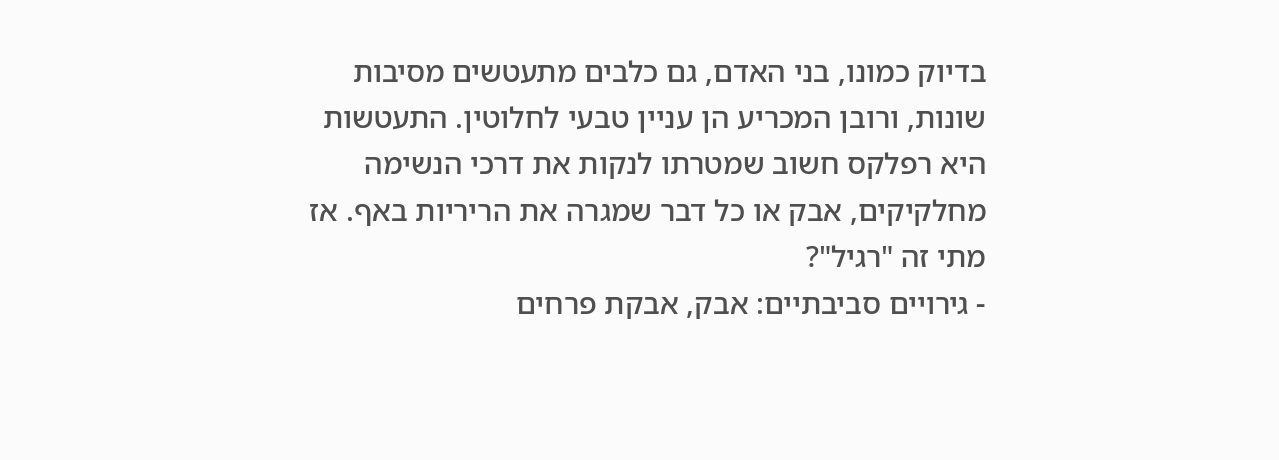בדיוק כמונו, בני האדם, גם כלבים מתעטשים מסיבות שונות, ורובן המכריע הן עניין טבעי לחלוטין. התעטשות היא רפלקס חשוב שמטרתו לנקות את דרכי הנשימה מחלקיקים, אבק או כל דבר שמגרה את הריריות באף. אז מתי זה "רגיל"?
- גירויים סביבתיים: אבק, אבקת פרחים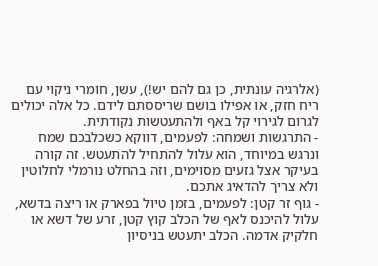(אלרגיה עונתית, כן גם להם יש!), עשן, חומרי ניקוי עם ריח חזק, או אפילו בושם שריססתם לידם. כל אלה יכולים לגרום לגירוי קל באף ולהתעטשות נקודתית.
- התרגשות ושמחה: לפעמים, דווקא כשכלבכם שמח ונרגש במיוחד, הוא עלול להתחיל להתעטש. זה קורה בעיקר אצל גזעים מסוימים, וזה בהחלט נורמלי לחלוטין ולא צריך להדאיג אתכם.
- גוף זר קטן: לפעמים, בזמן טיול בפארק או ריצה בדשא, עלול להיכנס לאף של הכלב קוץ קטן, זרע של דשא או חלקיק אדמה. הכלב יתעטש בניסיון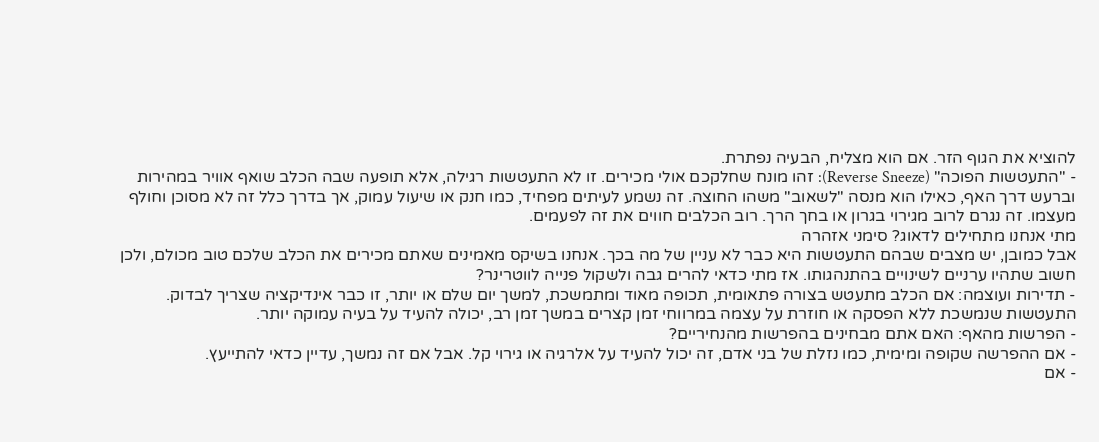להוציא את הגוף הזר. אם הוא מצליח, הבעיה נפתרת.
- "התעטשות הפוכה" (Reverse Sneeze): זהו מונח שחלקכם אולי מכירים. זו לא התעטשות רגילה, אלא תופעה שבה הכלב שואף אוויר במהירות וברעש דרך האף, כאילו הוא מנסה "לשאוב" משהו החוצה. זה נשמע לעיתים מפחיד, כמו חנק או שיעול עמוק, אך בדרך כלל זה לא מסוכן וחולף מעצמו. זה נגרם לרוב מגירוי בגרון או בחך הרך. רוב הכלבים חווים את זה לפעמים.
מתי אנחנו מתחילים לדאוג? סימני אזהרה
אבל כמובן, יש מצבים שבהם התעטשות היא כבר לא עניין של מה בכך. אנחנו בשיקס מאמינים שאתם מכירים את הכלב שלכם טוב מכולם, ולכן חשוב שתהיו ערניים לשינויים בהתנהגותו. אז מתי כדאי להרים גבה ולשקול פנייה לווטרינר?
- תדירות ועוצמה: אם הכלב מתעטש בצורה פתאומית, תכופה מאוד ומתמשכת, למשך יום שלם או יותר, זו כבר אינדיקציה שצריך לבדוק. התעטשות שנמשכת ללא הפסקה או חוזרת על עצמה במרווחי זמן קצרים במשך זמן רב, יכולה להעיד על בעיה עמוקה יותר.
- הפרשות מהאף: האם אתם מבחינים בהפרשות מהנחיריים?
- אם ההפרשה שקופה ומימית, כמו נזלת של בני אדם, זה יכול להעיד על אלרגיה או גירוי קל. אבל אם זה נמשך, עדיין כדאי להתייעץ.
- אם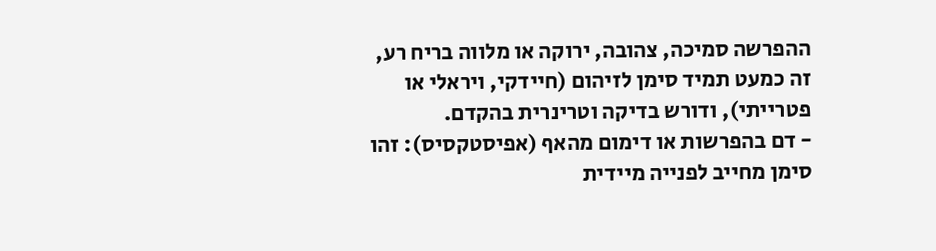ההפרשה סמיכה, צהובה, ירוקה או מלווה בריח רע, זה כמעט תמיד סימן לזיהום (חיידקי, ויראלי או פטרייתי), ודורש בדיקה וטרינרית בהקדם.
- דם בהפרשות או דימום מהאף (אפיסטקסיס): זהו סימן מחייב לפנייה מיידית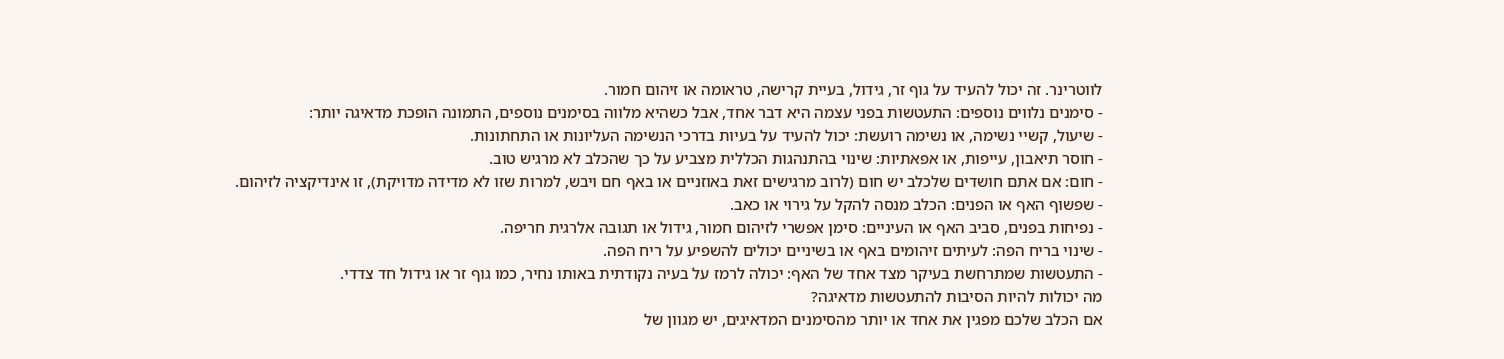לווטרינר. זה יכול להעיד על גוף זר, גידול, בעיית קרישה, טראומה או זיהום חמור.
- סימנים נלווים נוספים: התעטשות בפני עצמה היא דבר אחד, אבל כשהיא מלווה בסימנים נוספים, התמונה הופכת מדאיגה יותר:
- שיעול, קשיי נשימה, או נשימה רועשת: יכול להעיד על בעיות בדרכי הנשימה העליונות או התחתונות.
- חוסר תיאבון, עייפות, או אפאתיות: שינוי בהתנהגות הכללית מצביע על כך שהכלב לא מרגיש טוב.
- חום: אם אתם חושדים שלכלב יש חום (לרוב מרגישים זאת באוזניים או באף חם ויבש, למרות שזו לא מדידה מדויקת), זו אינדיקציה לזיהום.
- שפשוף האף או הפנים: הכלב מנסה להקל על גירוי או כאב.
- נפיחות בפנים, סביב האף או העיניים: סימן אפשרי לזיהום חמור, גידול או תגובה אלרגית חריפה.
- שינוי בריח הפה: לעיתים זיהומים באף או בשיניים יכולים להשפיע על ריח הפה.
- התעטשות שמתרחשת בעיקר מצד אחד של האף: יכולה לרמז על בעיה נקודתית באותו נחיר, כמו גוף זר או גידול חד צדדי.
מה יכולות להיות הסיבות להתעטשות מדאיגה?
אם הכלב שלכם מפגין את אחד או יותר מהסימנים המדאיגים, יש מגוון של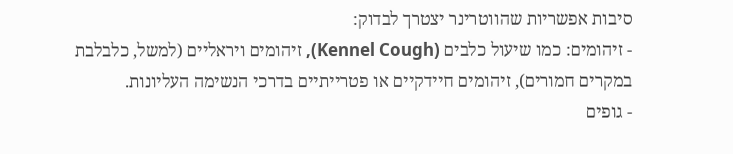סיבות אפשריות שהווטרינר יצטרך לבדוק:
- זיהומים: כמו שיעול כלבים (Kennel Cough), זיהומים ויראליים (למשל, כלבלבת במקרים חמורים), זיהומים חיידקיים או פטרייתיים בדרכי הנשימה העליונות.
- גופים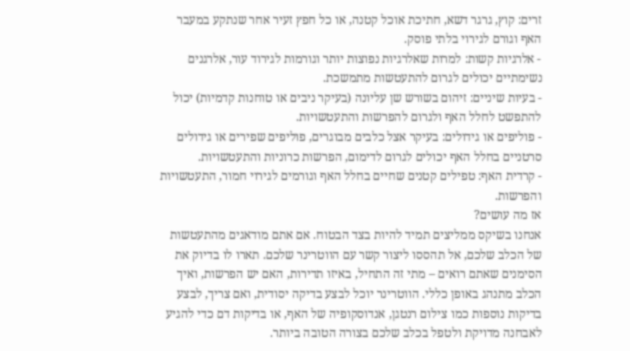זרים: קוץ, גרגר דשא, חתיכת אוכל קטנה, או כל חפץ זעיר אחר שנתקע במעבר האף וגורם לגירוי בלתי פוסק.
- אלרגיות קשות: למרות שאלרגיות נפוצות יותר וגורמות לגירוד עור, אלרגנים נשימתיים יכולים לגרום להתעטשות מתמשכת.
- בעיות שיניים: זיהום בשורש שן עליונה (בעיקר ניבים או טוחנות קדמיות) יכול להתפשט לחלל האף ולגרום להפרשות והתעטשויות.
- פוליפים או גידולים: בעיקר אצל כלבים מבוגרים, פוליפים שפירים או גידולים סרטניים בחלל האף יכולים לגרום לדימום, הפרשות כרוניות והתעטשויות.
- קרדית האף: טפילים קטנים שחיים בחלל האף וגורמים לגירוי חמור, התעטשויות והפרשות.
אז מה עושים?
אנחנו בשיקס ממליצים תמיד להיות בצד הבטוח. אם אתם מודאגים מהתעטשות של הכלב שלכם, אל תהססו ליצור קשר עם הווטרינר שלכם. תארו לו בדיוק את הסימנים שאתם רואים – מתי זה התחיל, באיזו תדירות, האם יש הפרשות, ואיך הכלב מתנהג באופן כללי. הווטרינר יוכל לבצע בדיקה יסודית, ואם צריך, לבצע בדיקות נוספות כמו צילום רנטגן, אנדוסקופיה של האף, או בדיקות דם כדי להגיע לאבחנה מדויקת ולטפל בכלב שלכם בצורה הטובה ביותר.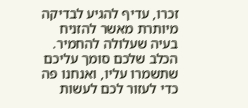זכרו, עדיף להגיע לבדיקה מיותרת מאשר להזניח בעיה שעלולה להחמיר. הכלב שלכם סומך עליכם שתשמרו עליו, ואנחנו פה כדי לעזור לכם לעשות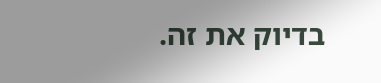בדיוק את זה.